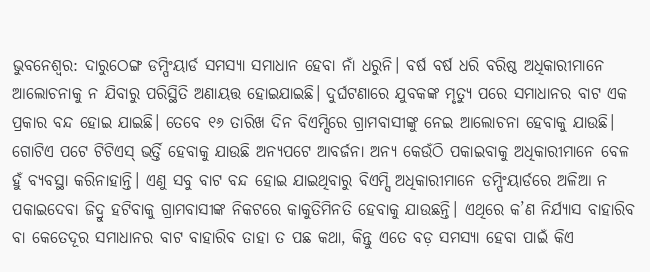ଭୁବନେଶ୍ବର: ଦାରୁଠେଙ୍ଗ ଡମ୍ପିଂୟାର୍ଡ ସମସ୍ୟା ସମାଧାନ ହେବା ନାଁ ଧରୁନି। ବର୍ଷ ବର୍ଷ ଧରି ବରିଷ୍ଠ ଅଧିକାରୀମାନେ ଆଲୋଚନାକୁ ନ ଯିବାରୁ ପରିସ୍ଥିତି ଅଣାୟତ୍ତ ହୋଇଯାଇଛି। ଦୁର୍ଘଟଣାରେ ଯୁବକଙ୍କ ମୃତ୍ୟୁ ପରେ ସମାଧାନର ବାଟ ଏକ ପ୍ରକାର ବନ୍ଦ ହୋଇ ଯାଇଛି। ତେବେ ୧୬ ତାରିଖ ଦିନ ବିଏମ୍ସିରେ ଗ୍ରାମବାସୀଙ୍କୁ ନେଇ ଆଲୋଚନା ହେବାକୁ ଯାଉଛି। ଗୋଟିଏ ପଟେ ଟିଟିଏସ୍ ଭର୍ତ୍ତି ହେବାକୁ ଯାଉଛି ଅନ୍ୟପଟେ ଆବର୍ଜନା ଅନ୍ୟ କେଉଁଠି ପକାଇବାକୁ ଅଧିକାରୀମାନେ ବେଳ ହୁଁ ବ୍ୟବସ୍ଥା କରିନାହାନ୍ତି। ଏଣୁ ସବୁ ବାଟ ବନ୍ଦ ହୋଇ ଯାଇଥିବାରୁ ବିଏମ୍ସି ଅଧିକାରୀମାନେ ଡମ୍ପିଂୟାର୍ଡରେ ଅଳିଆ ନ ପକାଇଦେବା ଜିଦ୍ରୁ ହଟିବାକୁ ଗ୍ରାମବାସୀଙ୍କ ନିକଟରେ କାକୁତିମିନତି ହେବାକୁ ଯାଉଛନ୍ତି। ଏଥିରେ କ’ଣ ନିର୍ଯ୍ୟାସ ବାହାରିବ ବା କେତେଦୂର ସମାଧାନର ବାଟ ବାହାରିବ ତାହା ତ ପଛ କଥା, କିନ୍ତୁ ଏତେ ବଡ଼ ସମସ୍ୟା ହେବା ପାଇଁ କିଏ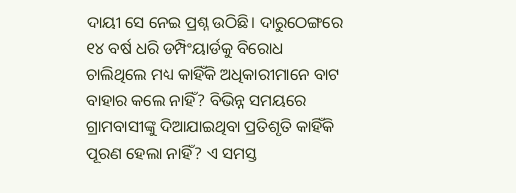ଦାୟୀ ସେ ନେଇ ପ୍ରଶ୍ନ ଉଠିଛି। ଦାରୁଠେଙ୍ଗରେ ୧୪ ବର୍ଷ ଧରି ଡମ୍ପିଂୟାର୍ଡକୁ ବିରୋଧ ଚାଲିଥିଲେ ମଧ୍ୟ କାହିଁକି ଅଧିକାରୀମାନେ ବାଟ ବାହାର କଲେ ନାହିଁ? ବିଭିନ୍ନ ସମୟରେ ଗ୍ରାମବାସୀଙ୍କୁ ଦିଆଯାଇଥିବା ପ୍ରତିଶୃତି କାହିଁକି ପୂରଣ ହେଲା ନାହିଁ? ଏ ସମସ୍ତ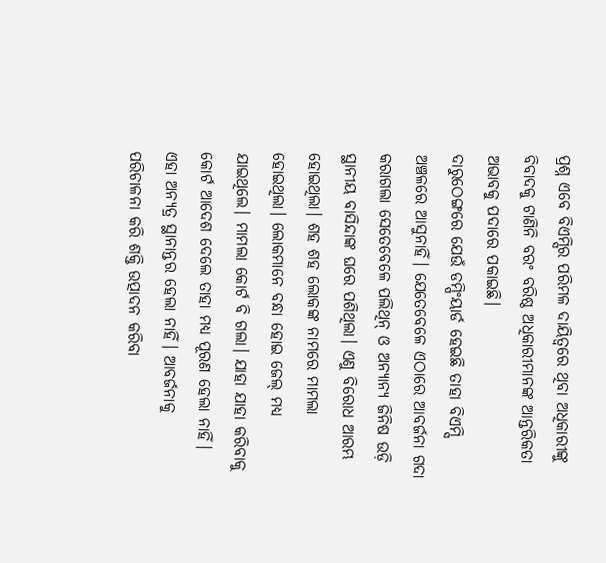ପ୍ରଶ୍ନ ଏବେ ବିଏମ୍ସିର ପରିମଳ ଦାୟିତ୍ବରେ ଥିବା ଅଧିକାରୀଙ୍କୁ ବିବାଦକୁ ଟାଣିନି ବରଂ ବରିଷ୍ଠ ଅଧିକାରୀମାନଙ୍କ ଆନ୍ତରିକତା ଅଭାବକୁ ପଦାରେ ପକାଇଛି।
ଦାରୁଠେଙ୍ଗରେ ଯେଉଁ ଡମ୍ପିଂୟାର୍ଡ ହେଇଛି ତାହା ବିଏମ୍ସି ଅଞ୍ଚଳରେ ଆସୁନାହିଁ। ଯେତେବେଳେ ଏଠାରେ ଆବର୍ଜନା ଗଦା କରାଗଲା ସେତେବେଳେ ପଲିଥିନ୍ ଓ ଅନ୍ୟାନ୍ୟ ଜିନିଷ ଉଡ଼ି ସ୍ଥାନୀୟ ବାସିନ୍ଦାଙ୍କ ଘରେ ପଶିଥିଲା। ଏଣୁ ବିରୋଧ ଆରମ୍ଭ ହୋଇଥିଲା। ଶହ ଶହ ଲୋକଙ୍କ ନାମରେ ମାମଲା ହୋଇଥିଲା। ଲୋକମାନେ ବନ୍ଧା ହୋଇ ଜେଲ୍ ମଧ୍ୟ ଯାଇଥିଲେ। ମାମଲା କୋର୍ଟ ବି ଗଲା। ଯାହା ଯାହା କରିବାକୁ କୋର୍ଟ ଆଦେଶ ଦେଲେ ତାହା ମଧ୍ୟ ପୂରଣ ହେଲା ନାହିଁ। ଏହା ଅନ୍ୟତ୍ର ସ୍ଥାନାନ୍ତର ହେଲା ନାହିଁ। ଆବର୍ଜନାକୁ ପରିଚାଳନା କରି ଶକ୍ତି ଉତ୍ପାଦନ କରିବା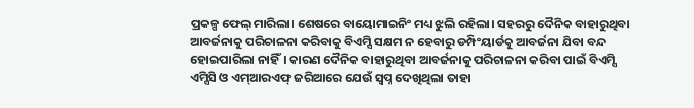ପ୍ରକଳ୍ପ ଫେଲ୍ ମାରିଲା। ଶେଷରେ ବାୟୋମାଇନିଂ ମଧ୍ୟ ଝୁଲି ରହିଲା। ସହରରୁ ଦୈନିକ ବାହାରୁଥିବା ଆବର୍ଜନାକୁ ପରିଚାଳନା କରିବାକୁ ବିଏମ୍ସି ସକ୍ଷମ ନ ହେବାରୁ ଡମ୍ପିଂୟାର୍ଡକୁ ଆବର୍ଜନା ଯିବା ବନ୍ଦ ହୋଇପାରିଲା ନାହିଁ। କାରଣ ଦୈନିକ ବାହାରୁଥିବା ଆବର୍ଜନାକୁ ପରିଚାଳନା କରିବା ପାଇଁ ବିଏମ୍ସି ଏମ୍ସିସି ଓ ଏମ୍ଆରଏଫ୍ ଜରିଆରେ ଯେଉଁ ସ୍ବପ୍ନ ଦେଖିଥିଲା ତାହା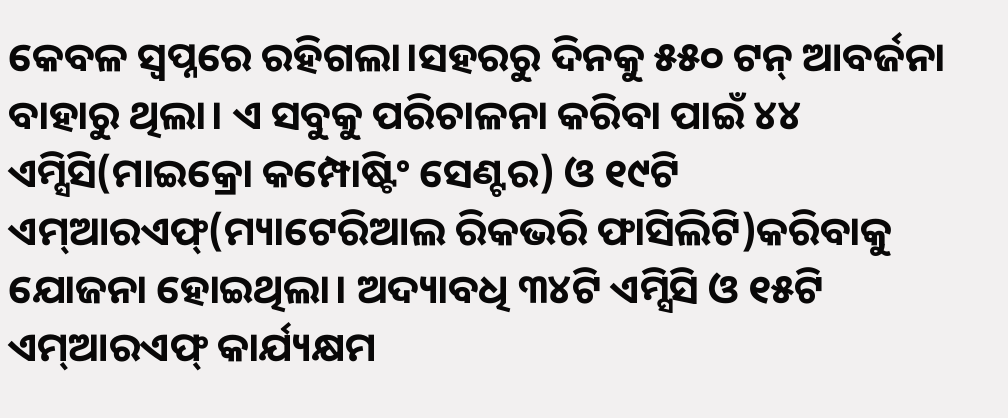କେବଳ ସ୍ବପ୍ନରେ ରହିଗଲା।ସହରରୁ ଦିନକୁ ୫୫୦ ଟନ୍ ଆବର୍ଜନା ବାହାରୁ ଥିଲା। ଏ ସବୁକୁ ପରିଚାଳନା କରିବା ପାଇଁ ୪୪ ଏମ୍ସିସି(ମାଇକ୍ରୋ କମ୍ପୋଷ୍ଟିଂ ସେଣ୍ଟର) ଓ ୧୯ଟି ଏମ୍ଆରଏଫ୍(ମ୍ୟାଟେରିଆଲ ରିକଭରି ଫାସିଲିଟି)କରିବାକୁ ଯୋଜନା ହୋଇଥିଲା। ଅଦ୍ୟାବଧି ୩୪ଟି ଏମ୍ସିସି ଓ ୧୫ଟି ଏମ୍ଆରଏଫ୍ କାର୍ଯ୍ୟକ୍ଷମ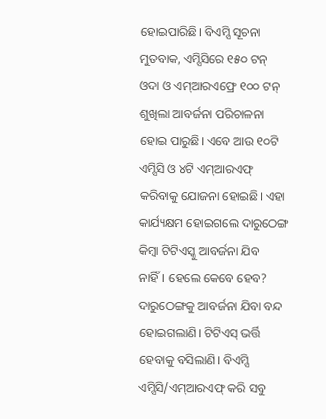ହୋଇପାରିଛି। ବିଏମ୍ସି ସୂଚନା ମୁତବାକ, ଏମ୍ସିସିରେ ୧୫୦ ଟନ୍ ଓଦା ଓ ଏମ୍ଆରଏଫ୍ରେ ୧୦୦ ଟନ୍ ଶୁଖିଲା ଆବର୍ଜନା ପରିଚାଳନା ହୋଇ ପାରୁଛି। ଏବେ ଆଉ ୧୦ଟି ଏମ୍ସିସି ଓ ୪ଟି ଏମ୍ଆରଏଫ୍ କରିବାକୁ ଯୋଜନା ହୋଇଛି। ଏହା କାର୍ଯ୍ୟକ୍ଷମ ହୋଇଗଲେ ଦାରୁଠେଙ୍ଗ କିମ୍ବା ଟିଟିଏସ୍କୁ ଆବର୍ଜନା ଯିବ ନାହିଁ। ହେଲେ କେବେ ହେବ? ଦାରୁଠେଙ୍ଗକୁ ଆବର୍ଜନା ଯିବା ବନ୍ଦ ହୋଇଗଲାଣି। ଟିଟିଏସ୍ ଭର୍ତ୍ତି ହେବାକୁ ବସିଲାଣି। ବିଏମ୍ସି ଏମ୍ସିସି/ଏମ୍ଆରଏଫ୍ କରି ସବୁ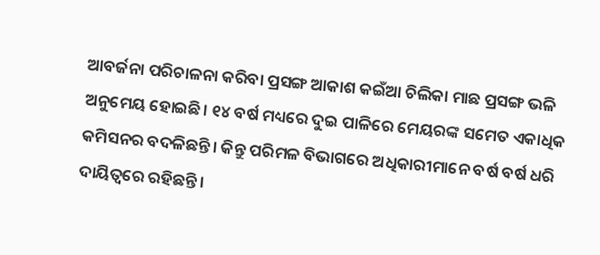ଆବର୍ଜନା ପରିଚାଳନା କରିବା ପ୍ରସଙ୍ଗ ଆକାଶ କଇଁଆ ଚିଲିକା ମାଛ ପ୍ରସଙ୍ଗ ଭଳି ଅନୁମେୟ ହୋଇଛି। ୧୪ ବର୍ଷ ମଧ୍ୟରେ ଦୁଇ ପାଳିରେ ମେୟରଙ୍କ ସମେତ ଏକାଧିକ କମିସନର ବଦଳିଛନ୍ତି। କିନ୍ତୁ ପରିମଳ ବିଭାଗରେ ଅଧିକାରୀମାନେ ବର୍ଷ ବର୍ଷ ଧରି ଦାୟିତ୍ବରେ ରହିଛନ୍ତି।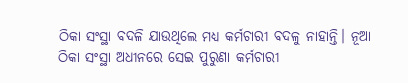ଠିକା ସଂସ୍ଥା ବଦଳି ଯାଉଥିଲେ ମଧ୍ୟ କର୍ମଚାରୀ ବଦଳୁ ନାହାନ୍ତି। ନୂଆ ଠିକା ସଂସ୍ଥା ଅଧୀନରେ ସେଇ ପୁରୁଣା କର୍ମଚାରୀ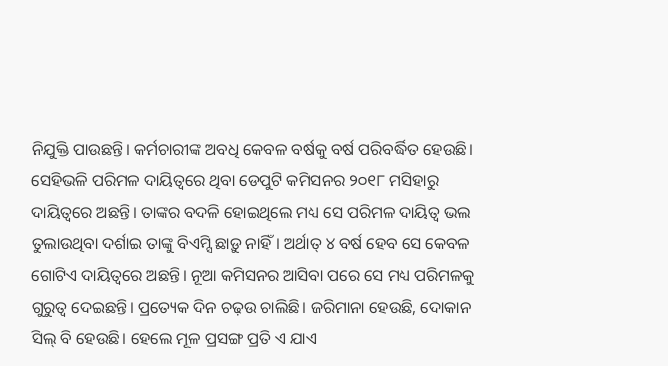ନିଯୁକ୍ତି ପାଉଛନ୍ତି। କର୍ମଚାରୀଙ୍କ ଅବଧି କେବଳ ବର୍ଷକୁ ବର୍ଷ ପରିବର୍ଦ୍ଧିତ ହେଉଛି। ସେହିଭଳି ପରିମଳ ଦାୟିତ୍ବରେ ଥିବା ଡେପୁଟି କମିସନର ୨୦୧୮ ମସିହାରୁ ଦାୟିତ୍ବରେ ଅଛନ୍ତି। ତାଙ୍କର ବଦଳି ହୋଇଥିଲେ ମଧ୍ୟ ସେ ପରିମଳ ଦାୟିତ୍ବ ଭଲ ତୁଲାଉଥିବା ଦର୍ଶାଇ ତାଙ୍କୁ ବିଏମ୍ସି ଛାଡ଼ୁ ନାହିଁ। ଅର୍ଥାତ୍ ୪ ବର୍ଷ ହେବ ସେ କେବଳ ଗୋଟିଏ ଦାୟିତ୍ବରେ ଅଛନ୍ତି। ନୂଆ କମିସନର ଆସିବା ପରେ ସେ ମଧ୍ୟ ପରିମଳକୁ ଗୁରୁତ୍ବ ଦେଇଛନ୍ତି। ପ୍ରତ୍ୟେକ ଦିନ ଚଢ଼ଉ ଚାଲିଛି। ଜରିମାନା ହେଉଛି, ଦୋକାନ ସିଲ୍ ବି ହେଉଛି। ହେଲେ ମୂଳ ପ୍ରସଙ୍ଗ ପ୍ରତି ଏ ଯାଏ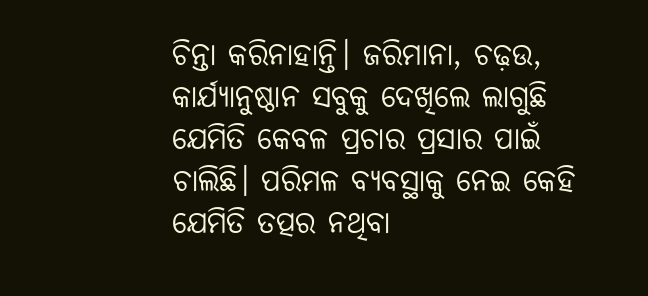ଚିନ୍ତା କରିନାହାନ୍ତି। ଜରିମାନା, ଚଢ଼ଉ, କାର୍ଯ୍ୟାନୁଷ୍ଠାନ ସବୁକୁ ଦେଖିଲେ ଲାଗୁଛି ଯେମିତି କେବଳ ପ୍ରଚାର ପ୍ରସାର ପାଇଁ ଚାଲିଛି। ପରିମଳ ବ୍ୟବସ୍ଥାକୁ ନେଇ କେହି ଯେମିତି ତତ୍ପର ନଥିବା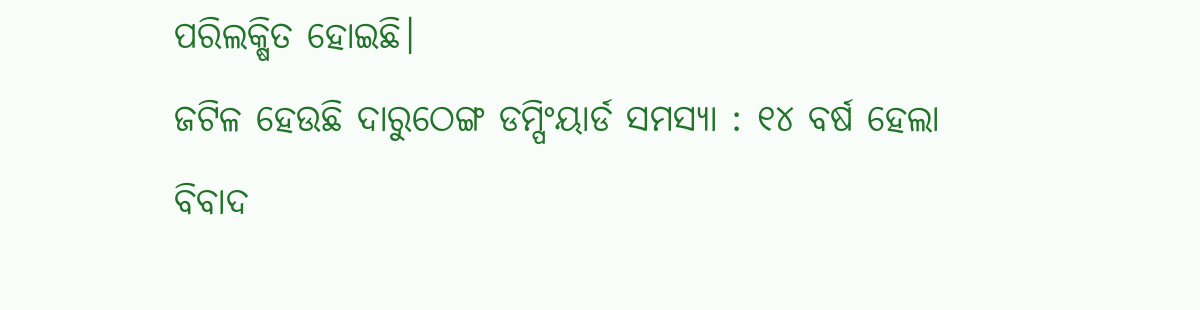ପରିଲକ୍ଷିତ ହୋଇଛି।
ଜଟିଳ ହେଉଛି ଦାରୁଠେଙ୍ଗ ଡମ୍ପିଂୟାର୍ଡ ସମସ୍ୟା : ୧୪ ବର୍ଷ ହେଲା ବିବାଦ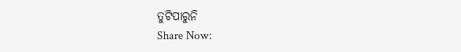ତୁଟିପାରୁନି
Share Now: